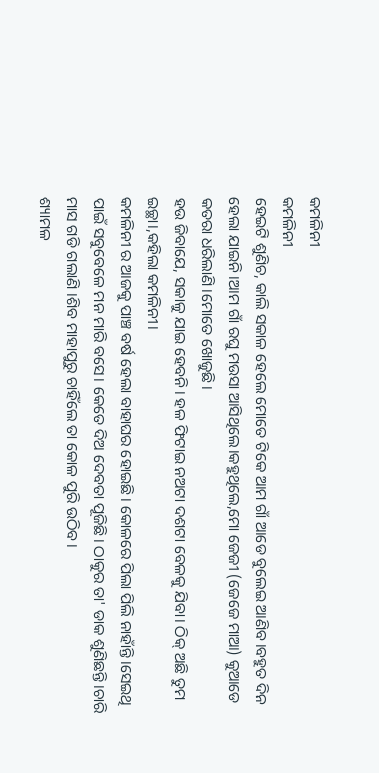କମଳିନୀ
କମଳିନୀ
ହେଇଟି ଶୁଣିଚ, କାଲି ସକାଳ ହେଲେ ମୋତେ ଟିକେ ଆମ ଗାଁ ଆଡେ ବୁଲେଇ ଆଣିବ।ବହୁତ ଦିନ ହେଲା ଯାଇନି।ଆମ ଗାଁ ରଘୁ ମଉସା ଆସିଥିଲେ।କହୁଥିଲେ,ମୋ ଜେଜୀ (ଜେଜେ ମାଆ) କୁଆଡେ କତରା ଧରିଲାଣି।ମୋତେ ଖୋଜୁଛି।
ହଉ ଜିବାଯେ, ସକାଳୁ ଯାଇ ହେବନି। ହଳ ଫିଟାଇ ନଅଟା ଦଶଟା ବେଳକୁ ଯିବା। ଠିକ୍ ଅଛି ତୁମ ଇଚ୍ଛା।,କହିଲା କମଳିନୀ।
କମଳିନୀ ର ଆଜକୁ ପାଞ୍ଚ ବର୍ଷ ହେଲା ବାହାଘର ହୋଇଛି। କୋଳରେ ପିଲା ପିଲି ନାହାଁନ୍ତି।ସେଇଥି ପାଇଁ ସବୁବେଳେ ମନ ମାରି ବସେ। କେତେ ଦିଅ ଦେବତା ପୂଜିଛି। ଠାକୁର ତା' ଡାକ ଶୁଣିଛନ୍ତି।ଚାରି ମାସ ଗଡି ଗଲାଣି ।ଶିବ ମାହାପୁରୁ ଚାହିଁଲେ ତା କୋଳ ପୁରି ଉଠିବ।
ଶ୍ୟାମଳ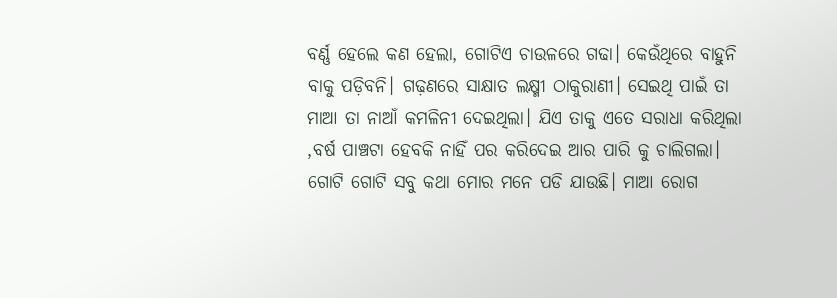ବର୍ଣ୍ଣ ହେଲେ କଣ ହେଲା, ଗୋଟିଏ ଚାଉଳରେ ଗଢା। କେଉଁଥିରେ ବାହୁନି ବାକୁ ପଡ଼ିବନି। ଗଢ଼ଣରେ ସାକ୍ଷାତ ଲକ୍ଷ୍ମୀ ଠାକୁରାଣୀ। ସେଇଥି ପାଇଁ ତା ମାଆ ତା ନାଆଁ କମଳିନୀ ଦେଇଥିଲା। ଯିଏ ତାକୁ ଏତେ ସରାଧା କରିଥିଲା ,ବର୍ଷ ପାଞ୍ଚଟା ହେବକି ନାହିଁ ପର କରିଦେଇ ଆର ପାରି କୁ ଚାଲିଗଲା।
ଗୋଟି ଗୋଟି ସବୁ କଥା ମୋର ମନେ ପଡି ଯାଉଛି। ମାଆ ରୋଗ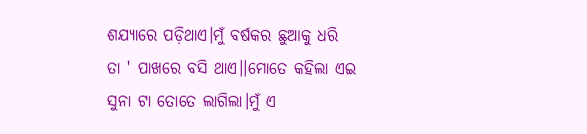ଶଯ୍ୟାରେ ପଡ଼ିଥାଏ।ମୁଁ ବର୍ଷକର ଛୁଆକୁ ଧରି ତା ' ପାଖରେ ବସି ଥାଏ।।ମୋତେ କହିଲା ଏଇ ସୁନା ଟା ତୋତେ ଲାଗିଲା।ମୁଁ ଏ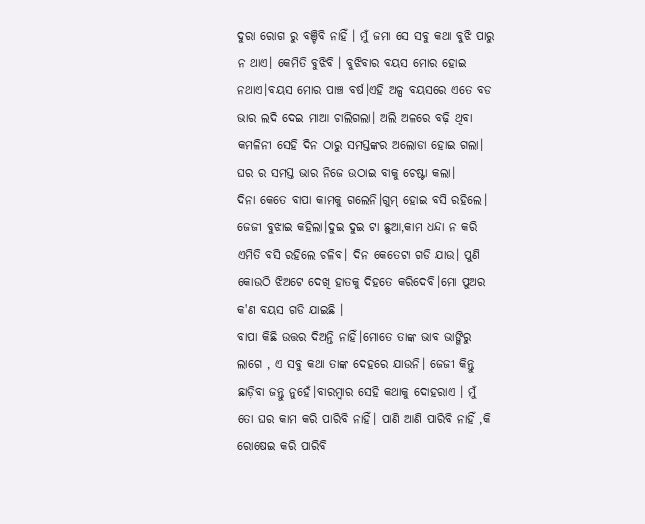ଦୁରା ରୋଗ ରୁ ବଞ୍ଚିବି ନାହିଁ । ମୁଁ ଜମା ସେ ସବୁ କଥା ବୁଝି ପାରୁ ନ ଥାଏ। କେମିତି ବୁଝିବି । ବୁଝିବାର ବୟସ ମୋର ହୋଇ ନଥାଏ।ବୟସ ମୋର ପାଞ୍ଚ ବର୍ଷ।ଏହି ଅଳ୍ପ ବୟସରେ ଏତେ ବଡ ଭାର ଲଦି ଦେଇ ମାଆ ଚାଲିଗଲା। ଅଲି ଅଳରେ ବଢ଼ି ଥିବା କମଳିନୀ ସେହି ଦିନ ଠାରୁ ସମସ୍ତଙ୍କର ଅଲୋଡା ହୋଇ ଗଲା। ଘର ର ସମସ୍ତ ଭାର ନିଜେ ଉଠାଇ ବାକୁ ଚେଷ୍ଟା କଲା।
ଦିନା କେତେ ବାପା କାମକୁ ଗଲେନି।ଗୁମ୍ ହୋଇ ବସି ରହିଲେ। ଜେଜୀ ବୁଝାଇ କହିଲା।ଦୁଇ ଦୁଇ ଟା ଛୁଆ,କାମ ଧନ୍ଦା ନ କରି ଏମିତି ବସି ରହିଲେ ଚଳିବ। ଦିନ କେତେଟା ଗଡି ଯାଉ। ପୁଣି କୋଉଠି ଝିଅଟେ ଦେଖି ହାତକୁ ଦିହତେ କରିଦେବି।ମୋ ପୁଅର କ'ଣ ବୟସ ଗଡି ଯାଇଛି ।
ବାପା କିଛି ଉତ୍ତର ଦିଅନ୍ତି ନାହିଁ।ମୋତେ ତାଙ୍କ ଭାବ ଭାଙ୍ଗିରୁ ଲାଗେ , ଏ ସବୁ କଥା ତାଙ୍କ ଦେହରେ ଯାଉନି। ଜେଜୀ କିନ୍ତୁ ଛାଡ଼ିବା ଜନ୍ତୁ ନୁହେଁ।ବାରମ୍ବାର ସେହି କଥାକୁ ଦୋହରାଏ । ମୁଁ ତୋ ଘର କାମ କରି ପାରିବି ନାହିଁ। ପାଣି ଆଣି ପାରିବି ନାହିଁ ,କି ରୋଷେଇ କରି ପାରିବି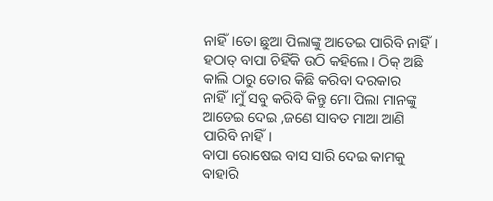ନାହିଁ।ତୋ ଛୁଆ ପିଲାଙ୍କୁ ଆତେଇ ପାରିବି ନାହିଁ।
ହଠାତ୍ ବାପା ଚିହିଁକି ଉଠି କହିଲେ। ଠିକ୍ ଅଛି କାଲି ଠାରୁ ତୋର କିଛି କରିବା ଦରକାର ନାହିଁ।ମୁଁ ସବୁ କରିବି କିନ୍ତୁ ମୋ ପିଲା ମାନଙ୍କୁ ଆଡେଇ ଦେଇ ,ଜଣେ ସାବତ ମାଆ ଆଣି ପାରିବି ନାହିଁ।
ବାପା ରୋଷେଇ ବାସ ସାରି ଦେଇ କାମକୁ ବାହାରି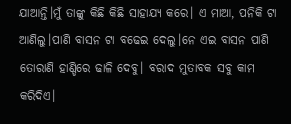ଯାଆନ୍ତି।ମୁଁ ତାଙ୍କୁ କିଛି କିଛି ସାହାଯ୍ୟ କରେ। ଏ ମାଆ, ପନିକି ଟା ଆଣିଲୁ।ପାଣି ବାସନ ଟା ବଢେଇ ଦେଲୁ।ନେ ଏଇ ବାସନ ପାଣି ତୋରାଣି ହାଣ୍ଡିରେ ଢାଳି ଦେବୁ। ବରାଦ ମୁତାବକ ସବୁ କାମ କରିଦିଏ।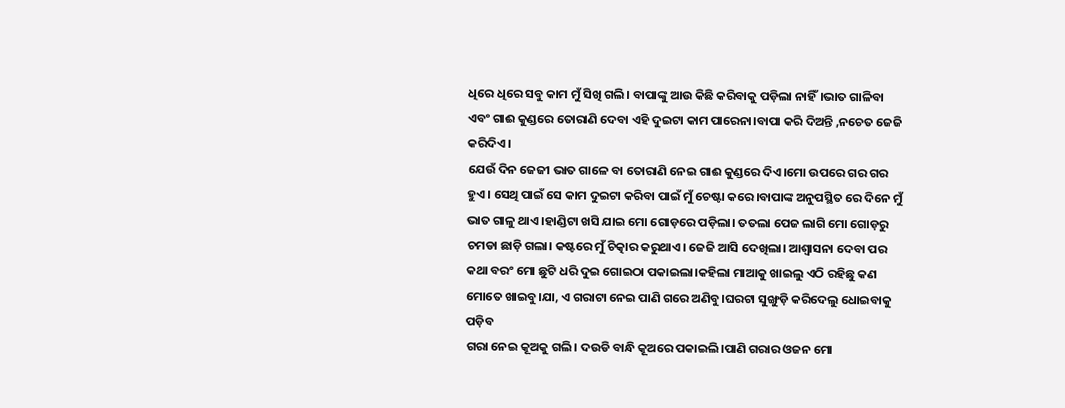ଧିରେ ଧିରେ ସବୁ କାମ ମୁଁ ସିଖି ଗଲି। ବାପାଙ୍କୁ ଆଉ କିଛି କରିବାକୁ ପଡ଼ିଲା ନାହିଁ।ଭାତ ଗାଳିବା ଏବଂ ଗାଈ କୁଣ୍ଡରେ ତୋରାଣି ଦେବା ଏହି ଦୁଇଟା କାମ ପାରେନା।ବାପା କରି ଦିଅନ୍ତି ,ନଚେତ ଜେଜି କରିଦିଏ।
ଯେଉଁ ଦିନ ଜେଜୀ ଭାତ ଗାଳେ ବା ତୋରାଣି ନେଇ ଗାଈ କୁଣ୍ଡରେ ଦିଏ।ମୋ ଉପରେ ଗର ଗର ହୁଏ। ସେଥି ପାଇଁ ସେ କାମ ଦୁଇଟା କରିବା ପାଇଁ ମୁଁ ଚେଷ୍ଟା କରେ।ବାପାଙ୍କ ଅନୁପସ୍ଥିତ ରେ ଦିନେ ମୁଁ ଭାତ ଗାଳୁ ଥାଏ।ହାଣ୍ଡିଟା ଖସି ଯାଇ ମୋ ଗୋଡ଼ରେ ପଡ଼ିଲା। ତତଲା ପେଜ ଲାଗି ମୋ ଗୋଡ଼ରୁ ଚମଡା ଛାଡ଼ି ଗଲା। କଷ୍ଟରେ ମୁଁ ଚିତ୍କାର କରୁଥାଏ। ଜେଜି ଆସି ଦେଖିଲା। ଆଶ୍ଵାସନା ଦେବା ପର କଥା ବରଂ ମୋ ଛୁଟି ଧରି ଦୁଇ ଗୋଇଠା ପକାଇଲା।କହିଲା ମାଆକୁ ଖାଇଲୁ ଏଠି ରହିଛୁ କଣ ମୋତେ ଖାଇବୁ।ଯା, ଏ ଗରାଟା ନେଇ ପାଣି ଗରେ ଅଣିବୁ।ଘରଟା ସୁଙ୍ଖୁଡ଼ି କରିଦେଲୁ ଧୋଇବାକୁ ପଡ଼ିବ
ଗରା ନେଇ କୂଅକୁ ଗଲି। ଦଉଡି ବାନ୍ଧି କୂଅରେ ପକାଇଲି।ପାଣି ଗରାର ଓଜନ ମୋ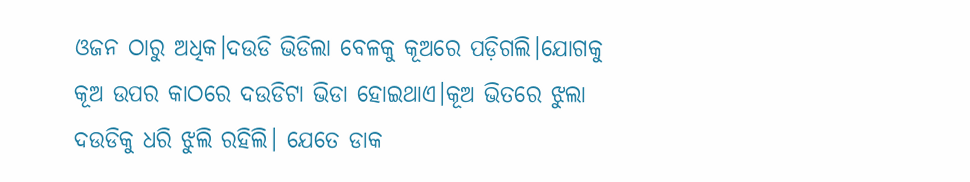ଓଜନ ଠାରୁ ଅଧିକ।ଦଉଡି ଭିଡିଲା ବେଳକୁ କୂଅରେ ପଡ଼ିଗଲି।ଯୋଗକୁ କୂଅ ଉପର କାଠରେ ଦଉଡିଟା ଭିଡା ହୋଇଥାଏ।କୂଅ ଭିତରେ ଝୁଲା ଦଉଡିକୁ ଧରି ଝୁଲି ରହିଲି। ଯେତେ ଡାକ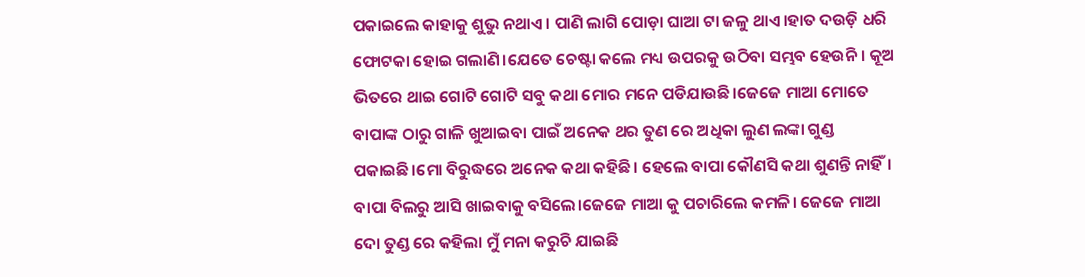ପକାଇଲେ କାହାକୁ ଶୁଭୁ ନଥାଏ। ପାଣି ଲାଗି ପୋଡ଼ା ଘାଆ ଟା ଜଳୁ ଥାଏ।ହାତ ଦଉଡ଼ି ଧରି ଫୋଟକା ହୋଇ ଗଲାଣି।ଯେତେ ଚେଷ୍ଟା କଲେ ମଧ୍ୟ ଉପରକୁ ଉଠିବା ସମ୍ଭବ ହେଉନି। କୂଅ ଭିତରେ ଥାଇ ଗୋଟି ଗୋଟି ସବୁ କଥା ମୋର ମନେ ପଡିଯାଉଛି।ଜେଜେ ମାଆ ମୋତେ ବାପାଙ୍କ ଠାରୁ ଗାଳି ଖୁଆଇବା ପାଇଁ ଅନେକ ଥର ତୁଣ ରେ ଅଧିକା ଲୁଣ ଲଙ୍କା ଗୁଣ୍ଡ ପକାଇଛି।ମୋ ବିରୁଦ୍ଧରେ ଅନେକ କଥା କହିଛି। ହେଲେ ବାପା କୌଣସି କଥା ଶୁଣନ୍ତି ନାହିଁ।
ବାପା ବିଲରୁ ଆସି ଖାଇବାକୁ ବସିଲେ।ଜେଜେ ମାଆ କୁ ପଚାରିଲେ କମଳି। ଜେଜେ ମାଆ ଦୋ ତୁଣ୍ଡ ରେ କହିଲା ମୁଁ ମନା କରୁଚି ଯାଇଛି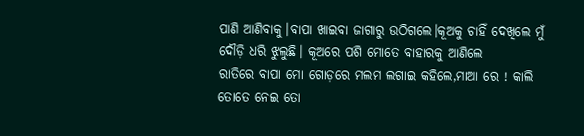ପାଣି ଆଣିବାକୁ।ବାପା ଖାଇବା ଜାଗାରୁ ଉଠିଗଲେ।କୂଅକୁ ଚାହିଁ ଦେଖିଲେ ମୁଁ ଦୌଡ଼ି ଧରି ଝୁଲୁଛି। କୂଅରେ ପଶି ମୋତେ ବାହାରକୁ ଆଣିଲେ
ରାତିରେ ବାପା ମୋ ଗୋଡ଼ରେ ମଲମ ଲଗାଇ କହିଲେ,ମାଆ ରେ ! କାଲି ତୋତେ ନେଇ ତୋ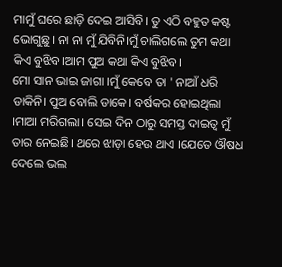ମାମୁଁ ଘରେ ଛାଡ଼ି ଦେଇ ଆସିବି। ତୁ ଏଠି ବହୁତ କଷ୍ଟ ଭୋଗୁଛୁ। ନା ନା ମୁଁ ଯିବିନି।ମୁଁ ଚାଲିଗଲେ ତୁମ କଥା କିଏ ବୁଝିବ।ଆମ ପୁଅ କଥା କିଏ ବୁଝିବ।
ମୋ ସାନ ଭାଇ ଜାଗା ।ମୁଁ କେବେ ତା ' ନାଆଁ ଧରି ଡାକିନି। ପୁଅ ବୋଲି ଡାକେ। ବର୍ଷକର ହୋଇଥିଲା ।ମାଆ ମରିଗଲା। ସେଇ ଦିନ ଠାରୁ ସମସ୍ତ ଦାଇତ୍ୱ ମୁଁ ତାର ନେଇଛି। ଥରେ ଝାଡ଼ା ହେଉ ଥାଏ ।ଯେତେ ଔଷଧ ଦେଲେ ଭଲ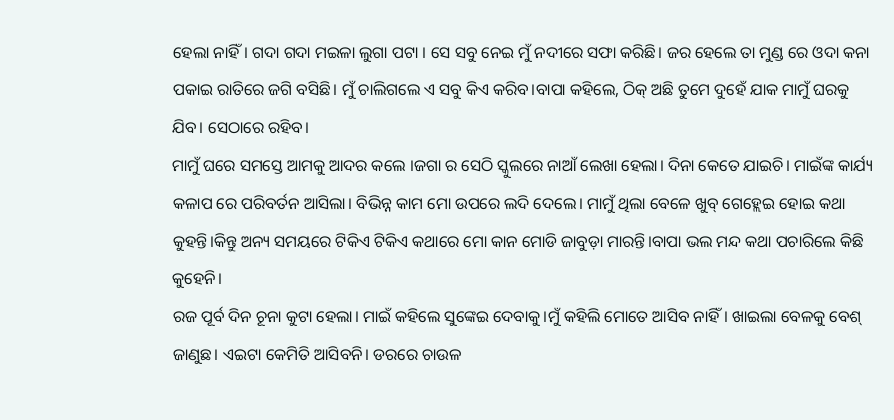ହେଲା ନାହିଁ। ଗଦା ଗଦା ମଇଳା ଲୁଗା ପଟା । ସେ ସବୁ ନେଇ ମୁଁ ନଦୀରେ ସଫା କରିଛି। ଜର ହେଲେ ତା ମୁଣ୍ଡ ରେ ଓଦା କନା ପକାଇ ରାତିରେ ଜଗି ବସିଛି। ମୁଁ ଚାଲିଗଲେ ଏ ସବୁ କିଏ କରିବ।ବାପା କହିଲେ, ଠିକ୍ ଅଛି ତୁମେ ଦୁହେଁ ଯାକ ମାମୁଁ ଘରକୁ ଯିବ। ସେଠାରେ ରହିବ।
ମାମୁଁ ଘରେ ସମସ୍ତେ ଆମକୁ ଆଦର କଲେ ।ଜଗା ର ସେଠି ସ୍କୁଲରେ ନାଆଁ ଲେଖା ହେଲା। ଦିନା କେତେ ଯାଇଚି। ମାଇଁଙ୍କ କାର୍ଯ୍ୟ କଳାପ ରେ ପରିବର୍ତନ ଆସିଲା। ବିଭିନ୍ନ କାମ ମୋ ଉପରେ ଲଦି ଦେଲେ। ମାମୁଁ ଥିଲା ବେଳେ ଖୁବ୍ ଗେହ୍ଲେଇ ହୋଇ କଥା କୁହନ୍ତି।କିନ୍ତୁ ଅନ୍ୟ ସମୟରେ ଟିକିଏ ଟିକିଏ କଥାରେ ମୋ କାନ ମୋଡି ଜାବୁଡ଼ା ମାରନ୍ତି।ବାପା ଭଲ ମନ୍ଦ କଥା ପଚାରିଲେ କିଛି କୁହେନି।
ରଜ ପୂର୍ବ ଦିନ ଚୂନା କୁଟା ହେଲା। ମାଇଁ କହିଲେ ସୁଙ୍କେଇ ଦେବାକୁ।ମୁଁ କହିଲି ମୋତେ ଆସିବ ନାହିଁ। ଖାଇଲା ବେଳକୁ ବେଶ୍ ଜାଣୁଛ। ଏଇଟା କେମିତି ଆସିବନି। ଡରରେ ଚାଉଳ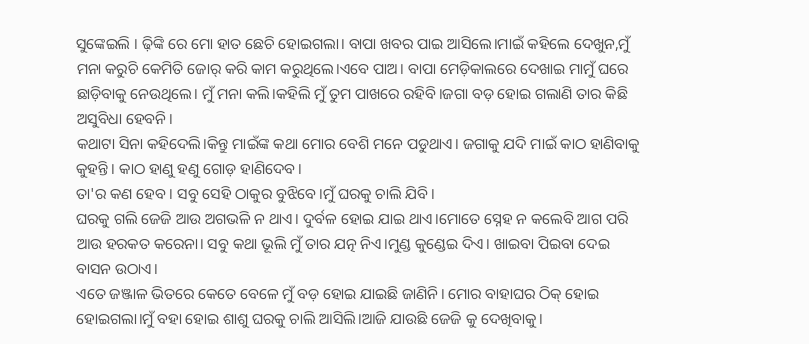ସୁଙ୍କେଇଲି । ଢ଼ିଙ୍କି ରେ ମୋ ହାତ ଛେଚି ହୋଇଗଲା। ବାପା ଖବର ପାଇ ଆସିଲେ।ମାଇଁ କହିଲେ ଦେଖୁନ,ମୁଁ ମନା କରୁଚି କେମିତି ଜୋର୍ କରି କାମ କରୁଥିଲେ।ଏବେ ପାଅ। ବାପା ମେଡ଼ିକାଲରେ ଦେଖାଇ ମାମୁଁ ଘରେ ଛାଡ଼ିବାକୁ ନେଉଥିଲେ। ମୁଁ ମନା କଲି।କହିଲି ମୁଁ ତୁମ ପାଖରେ ରହିବି।ଜଗା ବଡ଼ ହୋଇ ଗଲାଣି ତାର କିଛି ଅସୁବିଧା ହେବନି।
କଥାଟା ସିନା କହିଦେଲି।କିନ୍ତୁ ମାଇଁଙ୍କ କଥା ମୋର ବେଶି ମନେ ପଡୁଥାଏ। ଜଗାକୁ ଯଦି ମାଇଁ କାଠ ହାଣିବାକୁ କୁହନ୍ତି। କାଠ ହାଣୁ ହଣୁ ଗୋଡ଼ ହାଣିଦେବ।
ତା'ର କଣ ହେବ। ସବୁ ସେହି ଠାକୁର ବୁଝିବେ।ମୁଁ ଘରକୁ ଚାଲି ଯିବି।
ଘରକୁ ଗଲି ଜେଜି ଆଉ ଅଗଭଳି ନ ଥାଏ। ଦୁର୍ବଳ ହୋଇ ଯାଇ ଥାଏ।ମୋତେ ସ୍ନେହ ନ କଲେବି ଆଗ ପରି ଆଉ ହରକତ କରେନା। ସବୁ କଥା ଭୂଲି ମୁଁ ତାର ଯତ୍ନ ନିଏ।ମୁଣ୍ଡ କୁଣ୍ଡେଇ ଦିଏ। ଖାଇବା ପିଇବା ଦେଇ ବାସନ ଉଠାଏ।
ଏତେ ଜଞ୍ଜାଳ ଭିତରେ କେତେ ବେଳେ ମୁଁ ବଡ଼ ହୋଇ ଯାଇଛି ଜାଣିନି। ମୋର ବାହାଘର ଠିକ୍ ହୋଇ ହୋଇଗଲା।ମୁଁ ବହା ହୋଇ ଶାଶୁ ଘରକୁ ଚାଲି ଆସିଲି।ଆଜି ଯାଉଛି ଜେଜି କୁ ଦେଖିବାକୁ।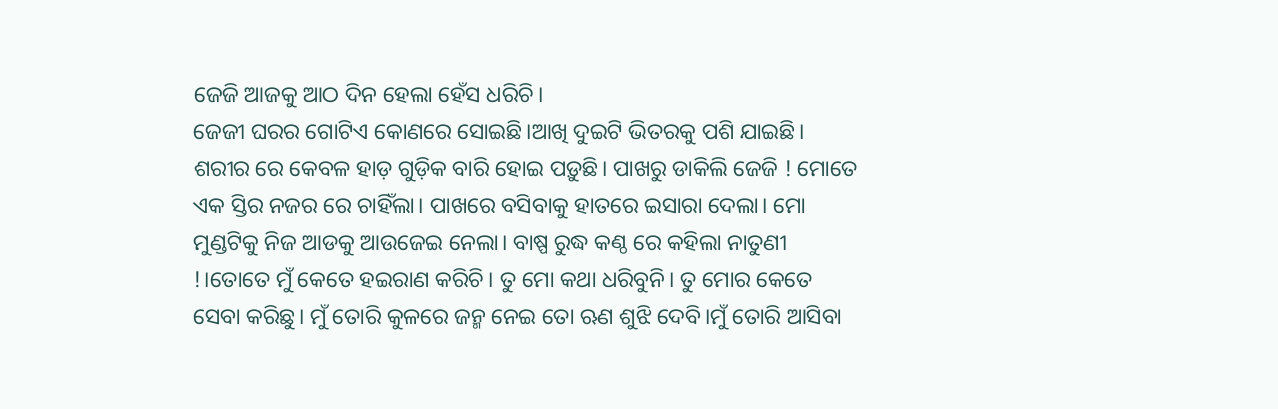ଜେଜି ଆଜକୁ ଆଠ ଦିନ ହେଲା ହେଁସ ଧରିଚି।
ଜେଜୀ ଘରର ଗୋଟିଏ କୋଣରେ ସୋଇଛି।ଆଖି ଦୁଇଟି ଭିତରକୁ ପଶି ଯାଇଛି। ଶରୀର ରେ କେବଳ ହାଡ଼ ଗୁଡ଼ିକ ବାରି ହୋଇ ପଡ଼ୁଛି। ପାଖରୁ ଡାକିଲି ଜେଜି ! ମୋତେ ଏକ ସ୍ତିର ନଜର ରେ ଚାହିଁଲା। ପାଖରେ ବସିବାକୁ ହାତରେ ଇସାରା ଦେଲା। ମୋ ମୁଣ୍ଡଟିକୁ ନିଜ ଆଡକୁ ଆଉଜେଇ ନେଲା। ବାଷ୍ପ ରୁଦ୍ଧ କଣ୍ଠ ରେ କହିଲା ନାତୁଣୀ !।ତୋତେ ମୁଁ କେତେ ହଇରାଣ କରିଚି। ତୁ ମୋ କଥା ଧରିବୁନି। ତୁ ମୋର କେତେ ସେବା କରିଛୁ। ମୁଁ ତୋରି କୁଳରେ ଜନ୍ମ ନେଇ ତୋ ଋଣ ଶୁଝି ଦେବି।ମୁଁ ତୋରି ଆସିବା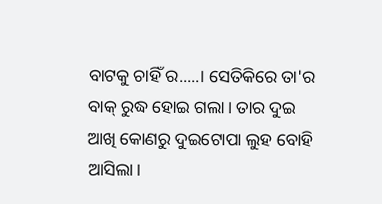ବାଟକୁ ଚାହିଁ ର.....। ସେତିକିରେ ତା'ର ବାକ୍ ରୁଦ୍ଧ ହୋଇ ଗଲା। ତାର ଦୁଇ ଆଖି କୋଣରୁ ଦୁଇଟୋପା ଲୁହ ବୋହି ଆସିଲା।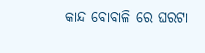କାନ୍ଦ ବୋବାଳି ରେ ଘରଟା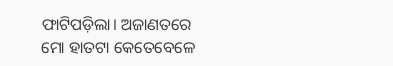ଫାଟିପଡ଼ିଲା। ଅଜାଣତରେ ମୋ ହାତଟା କେତେବେଳେ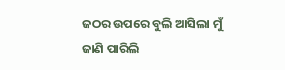ଜଠର ଉପରେ ବୁଲି ଆସିଲା ମୁଁ ଜାଣି ପାରିଲି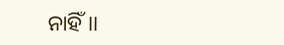ନାହିଁ।।